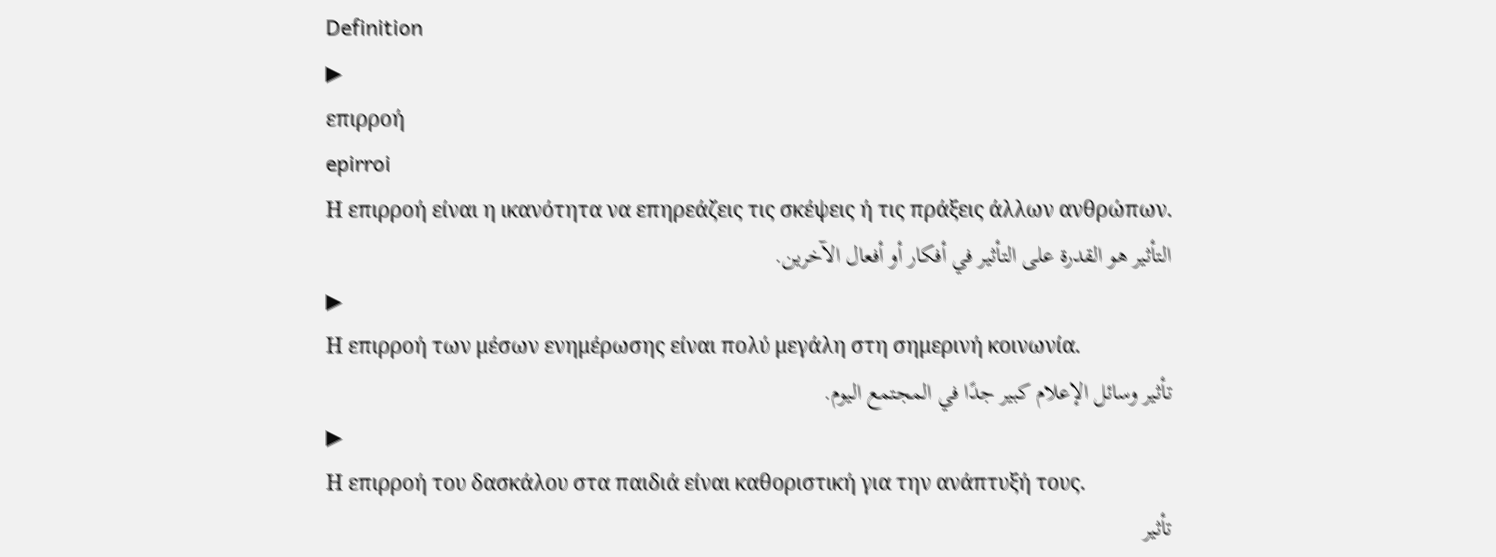Definition
▶
επιρροή
epirroi
Η επιρροή είναι η ικανότητα να επηρεάζεις τις σκέψεις ή τις πράξεις άλλων ανθρώπων.
التأثير هو القدرة على التأثير في أفكار أو أفعال الآخرين.
▶
Η επιρροή των μέσων ενημέρωσης είναι πολύ μεγάλη στη σημερινή κοινωνία.
تأثير وسائل الإعلام كبير جدًا في المجتمع اليوم.
▶
Η επιρροή του δασκάλου στα παιδιά είναι καθοριστική για την ανάπτυξή τους.
تأثير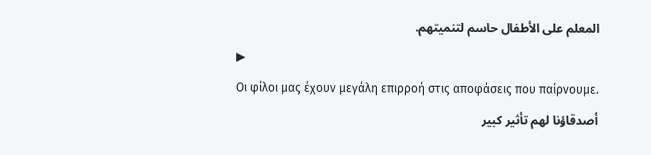المعلم على الأطفال حاسم لتنميتهم.
▶
Οι φίλοι μας έχουν μεγάλη επιρροή στις αποφάσεις που παίρνουμε.
أصدقاؤنا لهم تأثير كبير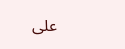على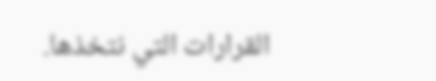القرارات التي نتخذها.